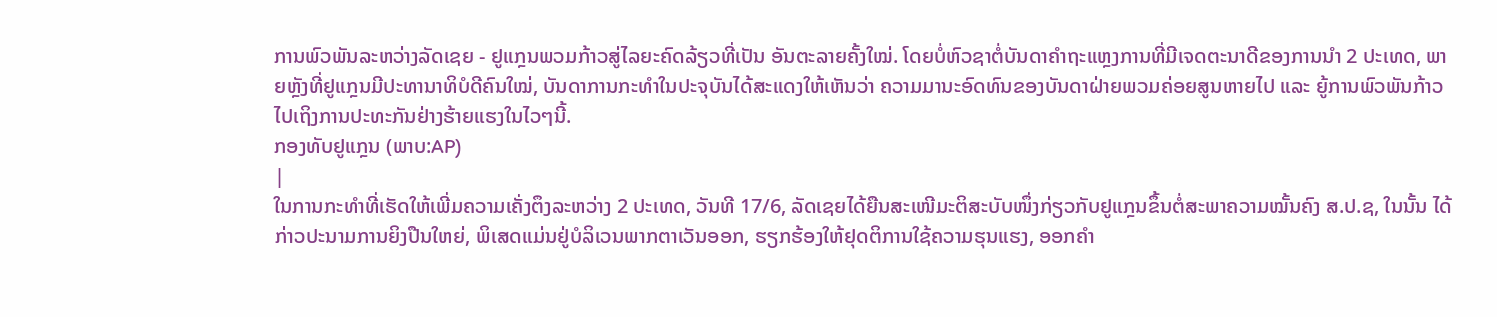ການພົວພັນລະຫວ່າງລັດເຊຍ - ຢູແກຼນພວມກ້າວສູ່ໄລຍະຄົດລ້ຽວທີ່ເປັນ ອັນຕະລາຍຄັ້ງໃໝ່. ໂດຍບໍ່ຫົວຊາຕໍ່ບັນດາຄຳຖະແຫຼງການທີ່ມີເຈດຕະນາດີຂອງການນຳ 2 ປະເທດ, ພາຍຫຼັງທີ່ຢູແກຼນມີປະທານາທິບໍດີຄົນໃໝ່, ບັນດາການກະທຳໃນປະຈຸບັນໄດ້ສະແດງໃຫ້ເຫັນວ່າ ຄວາມມານະອົດທົນຂອງບັນດາຝ່າຍພວມຄ່ອຍສູນຫາຍໄປ ແລະ ຍູ້ການພົວພັນກ້າວໄປເຖິງການປະທະກັນຢ່າງຮ້າຍແຮງໃນໄວໆນີ້.
ກອງທັບຢູແກຼນ (ພາບ:AP)
|
ໃນການກະທຳທີ່ເຮັດໃຫ້ເພີ່ມຄວາມເຄັ່ງຕຶງລະຫວ່າງ 2 ປະເທດ, ວັນທີ 17/6, ລັດເຊຍໄດ້ຍືນສະເໜີມະຕິສະບັບໜຶ່ງກ່ຽວກັບຢູແກຼນຂຶ້ນຕໍ່ສະພາຄວາມໝັ້ນຄົງ ສ.ປ.ຊ, ໃນນັ້ນ ໄດ້ກ່າວປະນາມການຍິງປືນໃຫຍ່, ພິເສດແມ່ນຢູ່ບໍລິເວນພາກຕາເວັນອອກ, ຮຽກຮ້ອງໃຫ້ຢຸດຕິການໃຊ້ຄວາມຮຸນແຮງ, ອອກຄຳ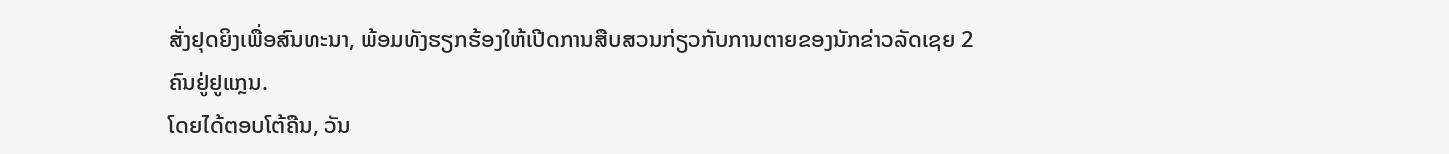ສັ່ງຢຸດຍິງເພື່ອສົນທະນາ, ພ້ອມທັງຮຽກຮ້ອງໃຫ້ເປີດການສືບສວນກ່ຽວກັບການຕາຍຂອງນັກຂ່າວລັດເຊຍ 2 ຄົນຢູ່ຢູແກຼນ.
ໂດຍໄດ້ຕອບໂຕ້ຄືນ, ວັນ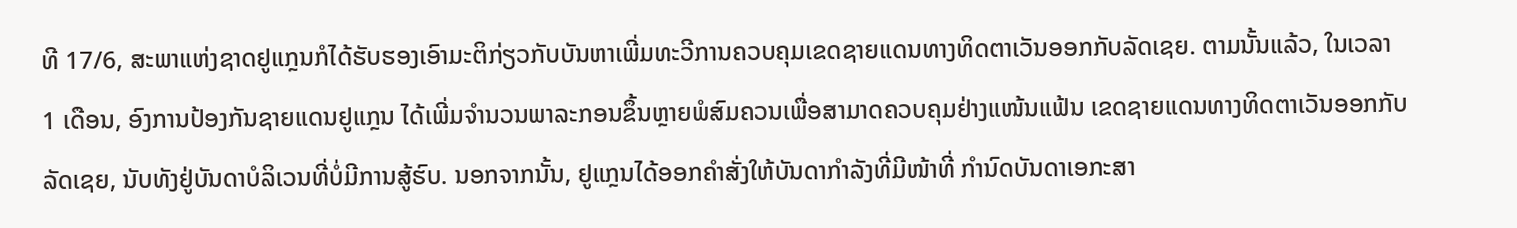ທີ 17/6, ສະພາແຫ່ງຊາດຢູແກຼນກໍໄດ້ຮັບຮອງເອົາມະຕິກ່ຽວກັບບັນຫາເພີ່ມທະວີການຄວບຄຸມເຂດຊາຍແດນທາງທິດຕາເວັນອອກກັບລັດເຊຍ. ຕາມນັ້ນແລ້ວ, ໃນເວລາ 1 ເດືອນ, ອົງການປ້ອງກັນຊາຍແດນຢູແກຼນ ໄດ້ເພີ່ມຈຳນວນພາລະກອນຂຶ້ນຫຼາຍພໍສົມຄວນເພື່ອສາມາດຄວບຄຸມຢ່າງແໜ້ນແຟ້ນ ເຂດຊາຍແດນທາງທິດຕາເວັນອອກກັບລັດເຊຍ, ນັບທັງຢູ່ບັນດາບໍລິເວນທີ່ບໍ່ມີການສູ້ຮົບ. ນອກຈາກນັ້ນ, ຢູແກຼນໄດ້ອອກຄຳສັ່ງໃຫ້ບັນດາກຳລັງທີ່ມີໜ້າທີ່ ກຳນົດບັນດາເອກະສາ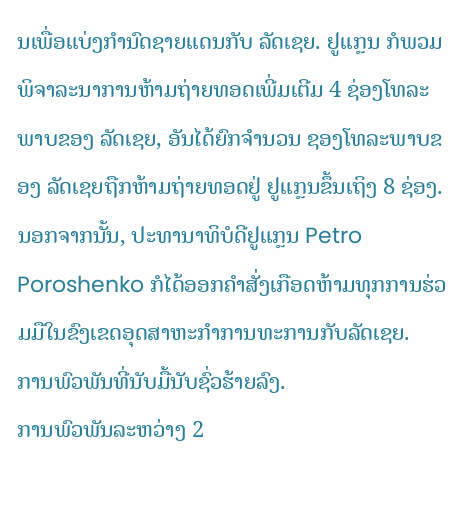ນເພື່ອແບ່ງກຳນົດຊາຍແດນກັບ ລັດເຊຍ. ຢູແກຼນ ກໍພວມພິຈາລະນາການຫ້າມຖ່າຍທອດເພີ່ມເຕີມ 4 ຊ່ອງໂທລະພາບຂອງ ລັດເຊຍ, ອັນໄດ້ຍົກຈຳນວນ ຊອງໂທລະພາບຂອງ ລັດເຊຍຖືກຫ້າມຖ່າຍທອດຢູ່ ຢູແກຼນຂຶ້ນເຖິງ 8 ຊ່ອງ. ນອກຈາກນັ້ນ, ປະທານາທິບໍດີຢູແກຼນ Petro Poroshenko ກໍໄດ້ອອກຄຳສັ່ງເກືອດຫ້າມທຸກການຮ່ວມມືໃນຂົງເຂດອຸດສາຫະກຳການທະການກັບລັດເຊຍ.
ການພົວພັນທີ່ນັບມື້ນັບຊົ່ວຮ້າຍລົງ.
ການພົວພັນລະຫວ່າງ 2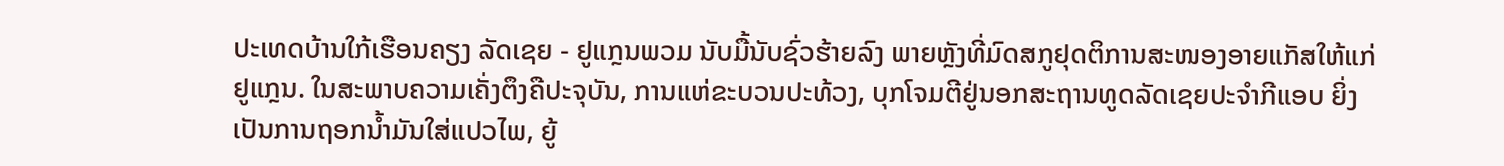ປະເທດບ້ານໃກ້ເຮືອນຄຽງ ລັດເຊຍ - ຢູແກຼນພວມ ນັບມື້ນັບຊົ່ວຮ້າຍລົງ ພາຍຫຼັງທີ່ມົດສກູຢຸດຕິການສະໜອງອາຍແກັສໃຫ້ແກ່ ຢູແກຼນ. ໃນສະພາບຄວາມເຄັ່ງຕຶງຄືປະຈຸບັນ, ການແຫ່ຂະບວນປະທ້ວງ, ບຸກໂຈມຕີຢູ່ນອກສະຖານທູດລັດເຊຍປະຈຳກີແອບ ຍິ່ງເປັນການຖອກນ້ຳມັນໃສ່ແປວໄພ, ຍູ້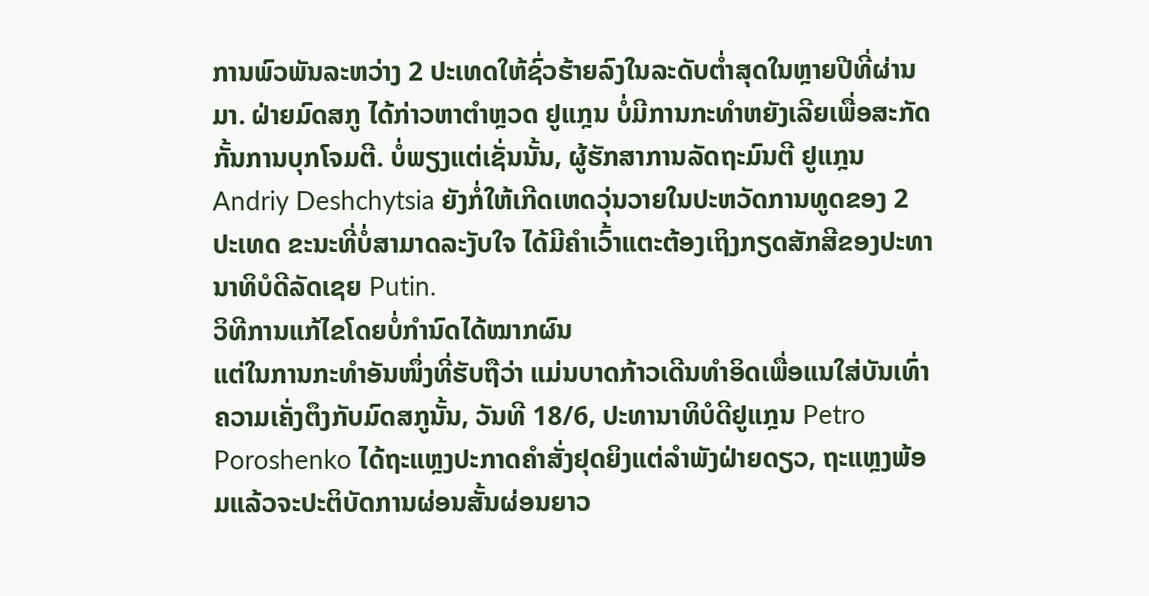ການພົວພັນລະຫວ່າງ 2 ປະເທດໃຫ້ຊົ່ວຮ້າຍລົງໃນລະດັບຕ່ຳສຸດໃນຫຼາຍປີທີ່ຜ່ານມາ. ຝ່າຍມົດສກູ ໄດ້ກ່າວຫາຕຳຫຼວດ ຢູແກຼນ ບໍ່ມີການກະທຳຫຍັງເລີຍເພື່ອສະກັດກັ້ນການບຸກໂຈມຕີ. ບໍ່ພຽງແຕ່ເຊັ່ນນັ້ນ, ຜູ້ຮັກສາການລັດຖະມົນຕີ ຢູແກຼນ Andriy Deshchytsia ຍັງກໍ່ໃຫ້ເກີດເຫດວຸ່ນວາຍໃນປະຫວັດການທູດຂອງ 2 ປະເທດ ຂະນະທີ່ບໍ່ສາມາດລະງັບໃຈ ໄດ້ມີຄຳເວົ້າແຕະຕ້ອງເຖິງກຽດສັກສີຂອງປະທານາທິບໍດີລັດເຊຍ Putin.
ວິທີການແກ້ໄຂໂດຍບໍ່ກຳນົດໄດ້ໝາກຜົນ
ແຕ່ໃນການກະທຳອັນໜຶ່ງທີ່ຮັບຖືວ່າ ແມ່ນບາດກ້າວເດີນທຳອິດເພື່ອແນໃສ່ບັນເທົ່າຄວາມເຄັ່ງຕຶງກັບມົດສກູນັ້ນ, ວັນທີ 18/6, ປະທານາທິບໍດີຢູແກຼນ Petro Poroshenko ໄດ້ຖະແຫຼງປະກາດຄຳສັ່ງຢຸດຍິງແຕ່ລຳພັງຝ່າຍດຽວ, ຖະແຫຼງພ້ອມແລ້ວຈະປະຕິບັດການຜ່ອນສັ້ນຜ່ອນຍາວ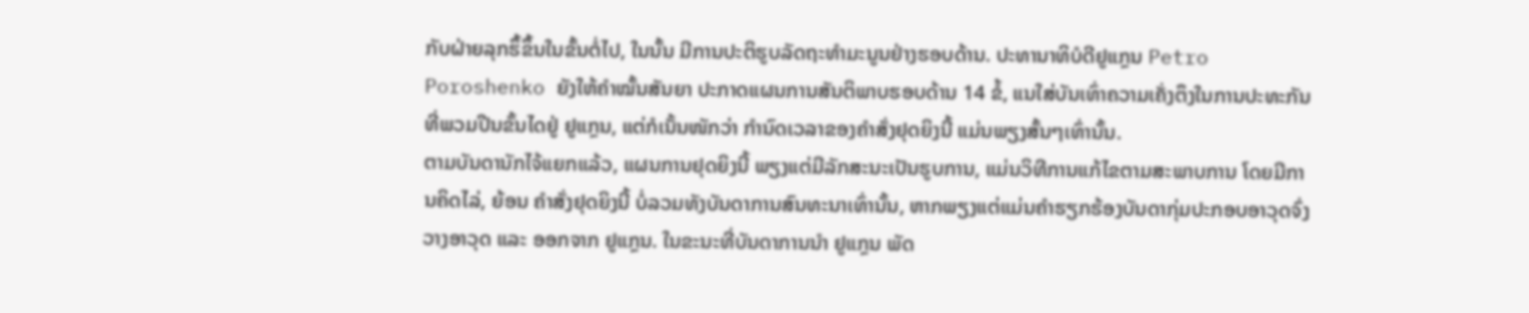ກັບຝ່າຍລຸກຮຶ້ຂຶ້ນໃນຂັ້ນຕໍ່ໄປ, ໃນນັ້ນ ມີການປະຕິຮູບລັດຖະທຳມະນູນຢ່າງຮອບດ້ານ. ປະທານາທິບໍດີຢູແກຼນ Petro Poroshenko ຍັງໃຫ້ຄຳໝັ້ນສັນຍາ ປະກາດແຜນການສັນຕິພາບຮອບດ້ານ 14 ຂໍ້, ແນໃສ່ບັນເທົ່າຄວາມເຄັ່ງຕຶງໃນການປະທະກັນທີ່ພວມປີນຂັ້ນໄດຢູ່ ຢູແກຼນ, ແຕ່ກໍເນັ້ນໜັກວ່າ ກຳນົດເວລາຂອງຄຳສັ່ງຢຸດຍິງນີ້ ແມ່ນພຽງສັ້ນໆເທົ່ານັ້ນ.
ຕາມບັນດານັກໄຈ້ແຍກແລ້ວ, ແຜນການຢຸດຍິງນີ້ ພຽງແຕ່ມີລັກສະນະເປັນຮູບການ, ແມ່ນວິທີການແກ້ໄຂຕາມສະພາບການ ໂດຍມີການຄິດໄລ່, ຍ້ອນ ຄຳສັ່ງຢຸດຍິງນີ້ ບໍ່ລວມທັງບັນດາການສົນທະນາເທົ່ານັ້ນ, ຫາກພຽງແຕ່ແມ່ນຄຳຮຽກຮ້ອງບັນດາກຸ່ມປະກອບອາວຸດຈົ່ງວາງອາວຸດ ແລະ ອອກຈາກ ຢູແກຼນ. ໃນຂະນະທີ່ບັນດາການນຳ ຢູແກຼນ ພັດ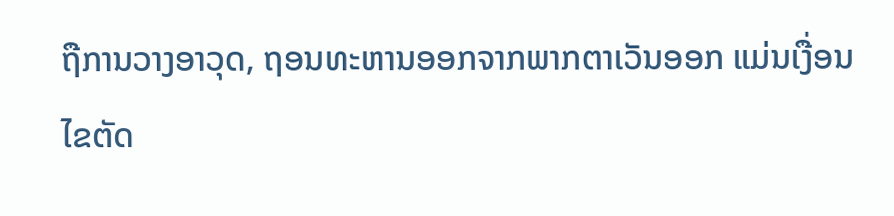ຖືການວາງອາວຸດ, ຖອນທະຫານອອກຈາກພາກຕາເວັນອອກ ແມ່ນເງື່ອນໄຂຕັດ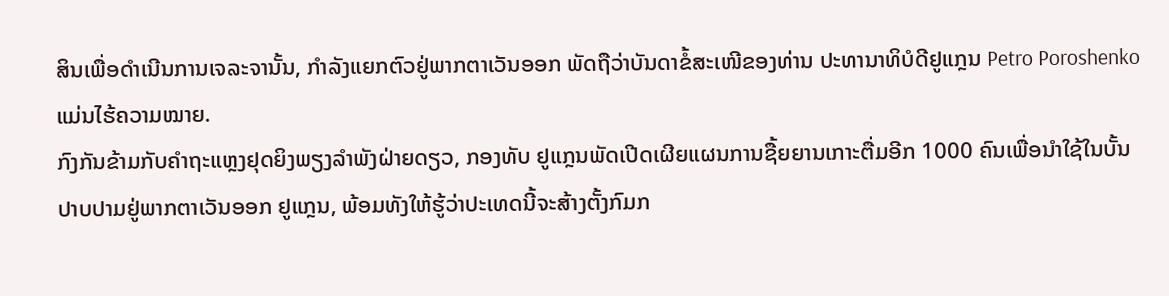ສິນເພື່ອດຳເນີນການເຈລະຈານັ້ນ, ກຳລັງແຍກຕົວຢູ່ພາກຕາເວັນອອກ ພັດຖືວ່າບັນດາຂໍ້ສະເໜີຂອງທ່ານ ປະທານາທິບໍດີຢູແກຼນ Petro Poroshenko ແມ່ນໄຮ້ຄວາມໝາຍ.
ກົງກັນຂ້າມກັບຄຳຖະແຫຼງຢຸດຍິງພຽງລຳພັງຝ່າຍດຽວ, ກອງທັບ ຢູແກຼນພັດເປີດເຜີຍແຜນການຊື້ຍຍານເກາະຕື່ມອີກ 1000 ຄົນເພື່ອນຳໃຊ້ໃນບັ້ນປາບປາມຢູ່ພາກຕາເວັນອອກ ຢູແກຼນ, ພ້ອມທັງໃຫ້ຮູ້ວ່າປະເທດນີ້ຈະສ້າງຕັ້ງກົມກ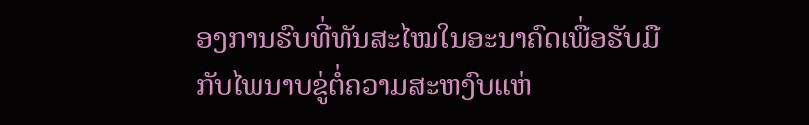ອງການຮົບທີ່ທັນສະໄໝໃນອະນາຄົດເພື່ອຮັບມືກັບໄພນາບຂູ່ຕໍ່ຄວາມສະຫງົບແຫ່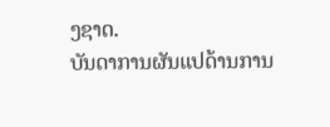ງຊາດ.
ບັນດາການຜັນແປດ້ານການ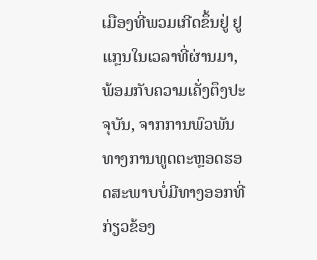ເມືອງທີ່ພວມເກີດຂຶ້ນຢູ່ ຢູແກຼນໃນເວລາທີ່ຜ່ານມາ, ພ້ອມກັບຄວາມເຄັ່ງຕຶງປະຈຸບັນ, ຈາກການພົວພັນທາງການທູດຕະຫຼອດຮອດສະພາບບໍ່ມີທາງອອກທີ່ກ່ຽວຂ້ອງ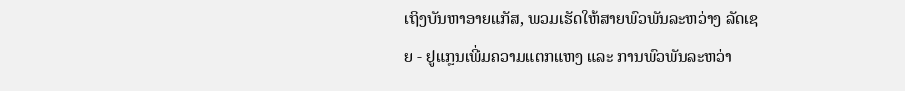ເຖິງບັນຫາອາຍແກັສ, ພວມເຮັດໃຫ້ສາຍພົວພັນລະຫວ່າງ ລັດເຊຍ - ຢູແກຼນເພີ່ມຄວາມແຕກແຫງ ແລະ ການພົວພັນລະຫວ່າ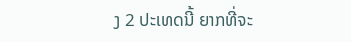ງ 2 ປະເທດນີ້ ຍາກທີ່ຈະ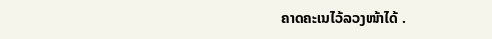ຄາດຄະເນໄວ້ລວງໜ້າໄດ້ .